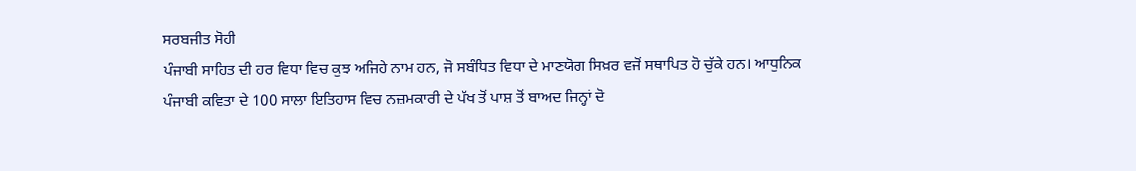ਸਰਬਜੀਤ ਸੋਹੀ
ਪੰਜਾਬੀ ਸਾਹਿਤ ਦੀ ਹਰ ਵਿਧਾ ਵਿਚ ਕੁਝ ਅਜਿਹੇ ਨਾਮ ਹਨ, ਜੋ ਸਬੰਧਿਤ ਵਿਧਾ ਦੇ ਮਾਣਯੋਗ ਸਿਖ਼ਰ ਵਜੋਂ ਸਥਾਪਿਤ ਹੋ ਚੁੱਕੇ ਹਨ। ਆਧੁਨਿਕ ਪੰਜਾਬੀ ਕਵਿਤਾ ਦੇ 100 ਸਾਲਾ ਇਤਿਹਾਸ ਵਿਚ ਨਜ਼ਮਕਾਰੀ ਦੇ ਪੱਖ ਤੋਂ ਪਾਸ਼ ਤੋਂ ਬਾਅਦ ਜਿਨ੍ਹਾਂ ਦੋ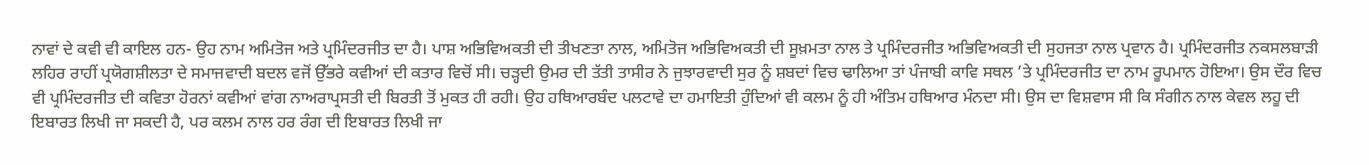ਨਾਵਾਂ ਦੇ ਕਵੀ ਵੀ ਕਾਇਲ ਹਨ- ਉਹ ਨਾਮ ਅਮਿਤੋਜ ਅਤੇ ਪ੍ਰਮਿੰਦਰਜੀਤ ਦਾ ਹੈ। ਪਾਸ਼ ਅਭਿਵਿਅਕਤੀ ਦੀ ਤੀਖਣਤਾ ਨਾਲ, ਅਮਿਤੋਜ ਅਭਿਵਿਅਕਤੀ ਦੀ ਸੂਖ਼ਮਤਾ ਨਾਲ ਤੇ ਪ੍ਰਮਿੰਦਰਜੀਤ ਅਭਿਵਿਅਕਤੀ ਦੀ ਸੁਹਜਤਾ ਨਾਲ ਪ੍ਰਵਾਨ ਹੈ। ਪ੍ਰਮਿੰਦਰਜੀਤ ਨਕਸਲਬਾੜੀ ਲਹਿਰ ਰਾਹੀਂ ਪ੍ਰਯੋਗਸ਼ੀਲਤਾ ਦੇ ਸਮਾਜਵਾਦੀ ਬਦਲ ਵਜੋਂ ਉੱਭਰੇ ਕਵੀਆਂ ਦੀ ਕਤਾਰ ਵਿਚੋਂ ਸੀ। ਚੜ੍ਹਦੀ ਉਮਰ ਦੀ ਤੱਤੀ ਤਾਸੀਰ ਨੇ ਜੁਝਾਰਵਾਦੀ ਸੁਰ ਨੂੰ ਸ਼ਬਦਾਂ ਵਿਚ ਢਾਲਿਆ ਤਾਂ ਪੰਜਾਬੀ ਕਾਵਿ ਸਥਲ ’ਤੇ ਪ੍ਰਮਿੰਦਰਜੀਤ ਦਾ ਨਾਮ ਰੂਪਮਾਨ ਹੋਇਆ। ਉਸ ਦੌਰ ਵਿਚ ਵੀ ਪ੍ਰਮਿੰਦਰਜੀਤ ਦੀ ਕਵਿਤਾ ਹੋਰਨਾਂ ਕਵੀਆਂ ਵਾਂਗ ਨਾਅਰਾਪ੍ਰਸਤੀ ਦੀ ਬਿਰਤੀ ਤੋਂ ਮੁਕਤ ਹੀ ਰਹੀ। ਉਹ ਹਥਿਆਰਬੰਦ ਪਲਟਾਵੇ ਦਾ ਹਮਾਇਤੀ ਹੁੰਦਿਆਂ ਵੀ ਕਲਮ ਨੂੰ ਹੀ ਅੰਤਿਮ ਹਥਿਆਰ ਮੰਨਦਾ ਸੀ। ਉਸ ਦਾ ਵਿਸ਼ਵਾਸ ਸੀ ਕਿ ਸੰਗੀਨ ਨਾਲ ਕੇਵਲ ਲਹੂ ਦੀ ਇਬਾਰਤ ਲਿਖੀ ਜਾ ਸਕਦੀ ਹੈ, ਪਰ ਕਲਮ ਨਾਲ ਹਰ ਰੰਗ ਦੀ ਇਬਾਰਤ ਲਿਖੀ ਜਾ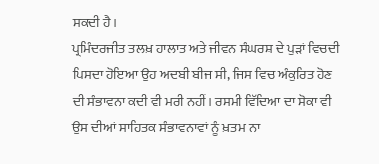ਸਕਦੀ ਹੈ।
ਪ੍ਰਮਿੰਦਰਜੀਤ ਤਲਖ਼ ਹਾਲਾਤ ਅਤੇ ਜੀਵਨ ਸੰਘਰਸ਼ ਦੇ ਪੁੜਾਂ ਵਿਚਦੀ ਪਿਸਦਾ ਹੋਇਆ ਉਹ ਅਦਬੀ ਬੀਜ ਸੀ, ਜਿਸ ਵਿਚ ਅੰਕੁਰਿਤ ਹੋਣ ਦੀ ਸੰਭਾਵਨਾ ਕਦੀ ਵੀ ਮਰੀ ਨਹੀਂ। ਰਸਮੀ ਵਿੱਦਿਆ ਦਾ ਸੋਕਾ ਵੀ ਉਸ ਦੀਆਂ ਸਾਹਿਤਕ ਸੰਭਾਵਨਾਵਾਂ ਨੂੰ ਖ਼ਤਮ ਨਾ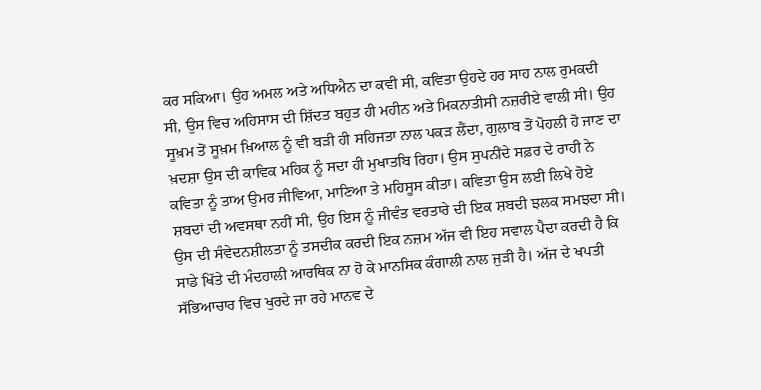ਕਰ ਸਕਿਆ। ਉਹ ਅਮਲ ਅਤੇ ਅਧਿਐਨ ਦਾ ਕਵੀ ਸੀ, ਕਵਿਤਾ ਉਹਦੇ ਹਰ ਸਾਹ ਨਾਲ ਰੁਮਕਦੀ ਸੀ, ਉਸ ਵਿਚ ਅਹਿਸਾਸ ਦੀ ਸ਼ਿੱਦਤ ਬਹੁਤ ਹੀ ਮਹੀਨ ਅਤੇ ਮਿਕਨਾਤੀਸੀ ਨਜ਼ਰੀਏ ਵਾਲੀ ਸੀ। ਉਹ ਸੂਖ਼ਮ ਤੋਂ ਸੂਖ਼ਮ ਖ਼ਿਆਲ ਨੂੰ ਵੀ ਬੜੀ ਹੀ ਸਹਿਜਤਾ ਨਾਲ ਪਕੜ ਲੈਂਦਾ, ਗੁਲਾਬ ਤੋਂ ਪੋਹਲੀ ਹੋ ਜਾਣ ਦਾ ਖ਼ਦਸ਼ਾ ਉਸ ਦੀ ਕਾਵਿਕ ਮਹਿਕ ਨੂੰ ਸਦਾ ਹੀ ਮੁਖਾਤਬਿ ਰਿਹਾ। ਉਸ ਸੁਪਨੀਂਦੇ ਸਫ਼ਰ ਦੇ ਰਾਹੀ ਨੇ ਕਵਿਤਾ ਨੂੰ ਤਾਅ ਉਮਰ ਜੀਵਿਆ, ਮਾਣਿਆ ਤੇ ਮਹਿਸੂਸ ਕੀਤਾ। ਕਵਿਤਾ ਉਸ ਲਈ ਲਿਖੇ ਹੋਏ ਸ਼ਬਦਾਂ ਦੀ ਅਵਸਥਾ ਨਹੀਂ ਸੀ, ਉਹ ਇਸ ਨੂੰ ਜੀਵੰਤ ਵਰਤਾਰੇ ਦੀ ਇਕ ਸ਼ਬਦੀ ਝਲਕ ਸਮਝਦਾ ਸੀ। ਉਸ ਦੀ ਸੰਵੇਦਨਸ਼ੀਲਤਾ ਨੂੰ ਤਸਦੀਕ ਕਰਦੀ ਇਕ ਨਜ਼ਮ ਅੱਜ ਵੀ ਇਹ ਸਵਾਲ ਪੈਦਾ ਕਰਦੀ ਹੈ ਕਿ ਸਾਡੇ ਖਿੱਤੇ ਦੀ ਮੰਦਹਾਲੀ ਆਰਥਿਕ ਨਾ ਹੋ ਕੇ ਮਾਨਸਿਕ ਕੰਗਾਲੀ ਨਾਲ ਜੁੜੀ ਹੈ। ਅੱਜ ਦੇ ਖਪਤੀ ਸੱਭਿਆਚਾਰ ਵਿਚ ਖੁਰਦੇ ਜਾ ਰਹੇ ਮਾਨਵ ਦੇ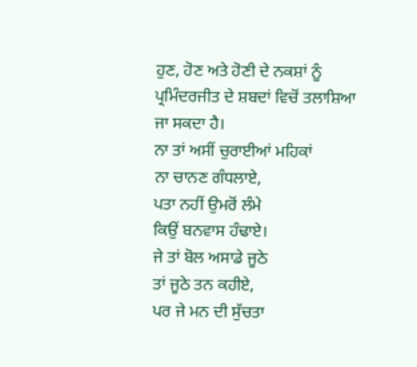ਹੁਣ, ਹੋਣ ਅਤੇ ਹੋਣੀ ਦੇ ਨਕਸ਼ਾਂ ਨੂੰ ਪ੍ਰਮਿੰਦਰਜੀਤ ਦੇ ਸ਼ਬਦਾਂ ਵਿਚੋਂ ਤਲਾਸ਼ਿਆ ਜਾ ਸਕਦਾ ਹੈ।
ਨਾ ਤਾਂ ਅਸੀਂ ਚੁਰਾਈਆਂ ਮਹਿਕਾਂ
ਨਾ ਚਾਨਣ ਗੰਧਲਾਏ,
ਪਤਾ ਨਹੀਂ ਉਮਰੋਂ ਲੰਮੇ
ਕਿਉਂ ਬਨਵਾਸ ਹੰਢਾਏ।
ਜੇ ਤਾਂ ਬੋਲ ਅਸਾਡੇ ਜੂਠੇ
ਤਾਂ ਜੂਠੇ ਤਨ ਕਹੀਏ,
ਪਰ ਜੇ ਮਨ ਦੀ ਸੁੱਚਤਾ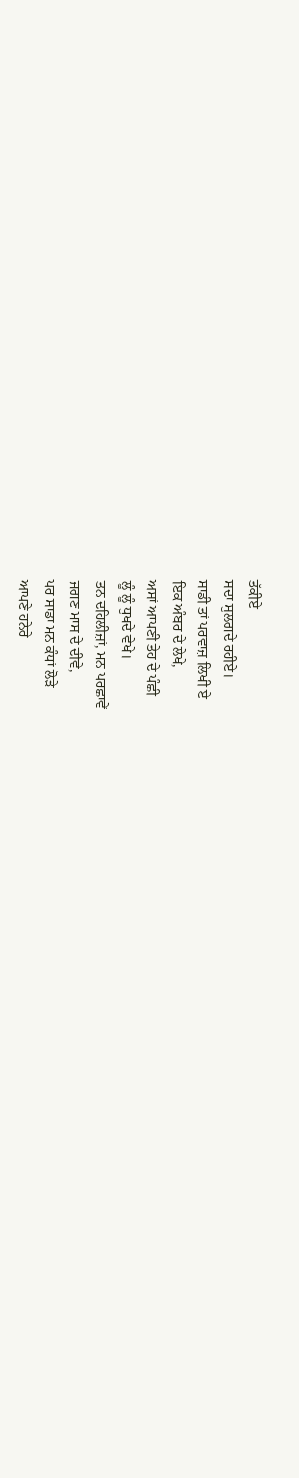ਤੱਕੀਏ
ਸਦਾ ਸੁਲਗਦੇ ਰਹੀਏ।
ਸਾਡੀ ਤਾਂ ਪਰਵਾਜ਼ ਲਿਖੀ ਏ
ਇਕ ਅੰਬਰ ਦੇ ਲੇਖੇ,
ਅਸਾਂ ਆਪਣੀ ਤੇਹ ਦੇ ਪੰਛੀ
ਲੂੰ ਲੂੰ ਧੁਖਦੇ ਵੇਖੇ।
ਤਨ ਦਹਿਲੀਜ਼ਾਂ, ਮਨ ਪਰਛਾਵੇਂ
ਜਗਣ ਮਾਸ ਦੇ ਦੀਵੇ,
ਪਰ ਸਾਡਾ ਮਨ ਕੰਧਾਂ ਲੋੜੇ
ਆਪਣੇ ਹਨੇਰੇ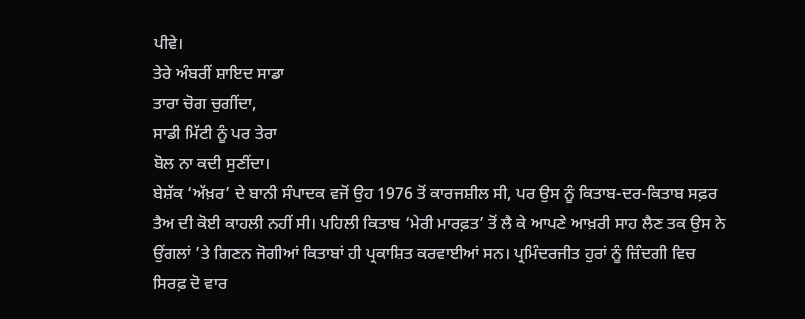ਪੀਵੇ।
ਤੇਰੇ ਅੰਬਰੀਂ ਸ਼ਾਇਦ ਸਾਡਾ
ਤਾਰਾ ਚੋਗ ਚੁਗੀਂਦਾ,
ਸਾਡੀ ਮਿੱਟੀ ਨੂੰ ਪਰ ਤੇਰਾ
ਬੋਲ ਨਾ ਕਦੀ ਸੁਣੀਂਦਾ।
ਬੇਸ਼ੱਕ ‘ਅੱਖ਼ਰ’ ਦੇ ਬਾਨੀ ਸੰਪਾਦਕ ਵਜੋਂ ਉਹ 1976 ਤੋਂ ਕਾਰਜਸ਼ੀਲ ਸੀ, ਪਰ ਉਸ ਨੂੰ ਕਿਤਾਬ-ਦਰ-ਕਿਤਾਬ ਸਫ਼ਰ ਤੈਅ ਦੀ ਕੋਈ ਕਾਹਲੀ ਨਹੀਂ ਸੀ। ਪਹਿਲੀ ਕਿਤਾਬ ‘ਮੇਰੀ ਮਾਰਫ਼ਤ’ ਤੋਂ ਲੈ ਕੇ ਆਪਣੇ ਆਖ਼ਰੀ ਸਾਹ ਲੈਣ ਤਕ ਉਸ ਨੇ ਉਂਗਲਾਂ ’ਤੇ ਗਿਣਨ ਜੋਗੀਆਂ ਕਿਤਾਬਾਂ ਹੀ ਪ੍ਰਕਾਸ਼ਿਤ ਕਰਵਾਈਆਂ ਸਨ। ਪ੍ਰਮਿੰਦਰਜੀਤ ਹੁਰਾਂ ਨੂੰ ਜ਼ਿੰਦਗੀ ਵਿਚ ਸਿਰਫ਼ ਦੋ ਵਾਰ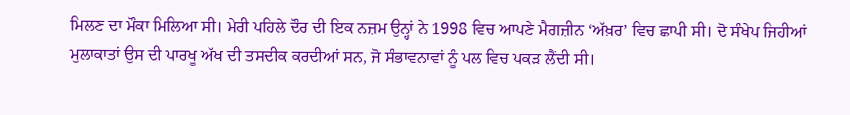ਮਿਲਣ ਦਾ ਮੌਕਾ ਮਿਲਿਆ ਸੀ। ਮੇਰੀ ਪਹਿਲੇ ਦੌਰ ਦੀ ਇਕ ਨਜ਼ਮ ਉਨ੍ਹਾਂ ਨੇ 1998 ਵਿਚ ਆਪਣੇ ਮੈਗਜ਼ੀਨ ‘ਅੱਖ਼ਰ’ ਵਿਚ ਛਾਪੀ ਸੀ। ਦੋ ਸੰਖੇਪ ਜਿਹੀਆਂ ਮੁਲਾਕਾਤਾਂ ਉਸ ਦੀ ਪਾਰਖੂ ਅੱਖ ਦੀ ਤਸਦੀਕ ਕਰਦੀਆਂ ਸਨ, ਜੋ ਸੰਭਾਵਨਾਵਾਂ ਨੂੰ ਪਲ ਵਿਚ ਪਕੜ ਲੈਂਦੀ ਸੀ।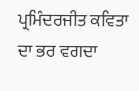ਪ੍ਰਮਿੰਦਰਜੀਤ ਕਵਿਤਾ ਦਾ ਭਰ ਵਗਦਾ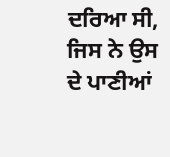ਦਰਿਆ ਸੀ, ਜਿਸ ਨੇ ਉਸ ਦੇ ਪਾਣੀਆਂ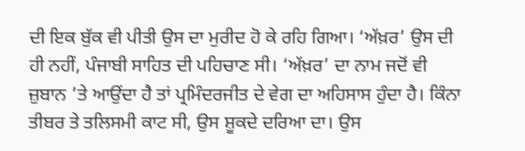ਦੀ ਇਕ ਬੁੱਕ ਵੀ ਪੀਤੀ ਉਸ ਦਾ ਮੁਰੀਦ ਹੋ ਕੇ ਰਹਿ ਗਿਆ। ‘ਅੱਖ਼ਰ’ ਉਸ ਦੀ ਹੀ ਨਹੀਂ, ਪੰਜਾਬੀ ਸਾਹਿਤ ਦੀ ਪਹਿਚਾਣ ਸੀ। ‘ਅੱਖ਼ਰ’ ਦਾ ਨਾਮ ਜਦੋਂ ਵੀ ਜ਼ੁਬਾਨ ’ਤੇ ਆਉਂਦਾ ਹੈ ਤਾਂ ਪ੍ਰਮਿੰਦਰਜੀਤ ਦੇ ਵੇਗ ਦਾ ਅਹਿਸਾਸ ਹੁੰਦਾ ਹੈ। ਕਿੰਨਾ ਤੀਬਰ ਤੇ ਤਲਿਸਮੀ ਕਾਟ ਸੀ, ਉਸ ਸ਼ੂਕਦੇ ਦਰਿਆ ਦਾ। ਉਸ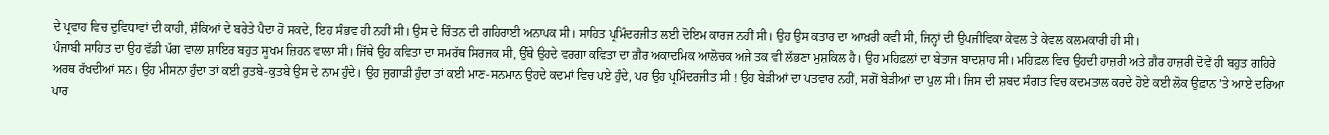ਦੇ ਪ੍ਰਵਾਹ ਵਿਚ ਦੁਵਿਧਾਵਾਂ ਦੀ ਕਾਹੀ, ਸ਼ੰਕਿਆਂ ਦੇ ਬਰੇਤੇ ਪੈਦਾ ਹੋ ਸਕਦੇ, ਇਹ ਸੰਭਵ ਹੀ ਨਹੀਂ ਸੀ। ਉਸ ਦੇ ਚਿੰਤਨ ਦੀ ਗਹਿਰਾਈ ਅਨਾਪਕ ਸੀ। ਸਾਹਿਤ ਪ੍ਰਮਿੰਦਰਜੀਤ ਲਈ ਦੋਇਮ ਕਾਰਜ ਨਹੀਂ ਸੀ। ਉਹ ਉਸ ਕਤਾਰ ਦਾ ਆਖ਼ਰੀ ਕਵੀ ਸੀ, ਜਿਨ੍ਹਾਂ ਦੀ ਉਪਜੀਵਿਕਾ ਕੇਵਲ ਤੇ ਕੇਵਲ ਕਲਮਕਾਰੀ ਹੀ ਸੀ।
ਪੰਜਾਬੀ ਸਾਹਿਤ ਦਾ ਉਹ ਵੱਡੀ ਪੱਗ ਵਾਲਾ ਸ਼ਾਇਰ ਬਹੁਤ ਸੂਖਮ ਜ਼ਿਹਨ ਵਾਲਾ ਸੀ। ਜਿੱਥੇ ਉਹ ਕਵਿਤਾ ਦਾ ਸਮਰੱਥ ਸਿਰਜਕ ਸੀ, ਉੱਥੇ ਉਹਦੇ ਵਰਗਾ ਕਵਿਤਾ ਦਾ ਗ਼ੈਰ ਅਕਾਦਮਿਕ ਆਲੋਚਕ ਅਜੇ ਤਕ ਵੀ ਲੱਭਣਾ ਮੁਸ਼ਕਿਲ ਹੈ। ਉਹ ਮਹਿਫ਼ਲਾਂ ਦਾ ਬੇਤਾਜ ਬਾਦਸ਼ਾਹ ਸੀ। ਮਹਿਫ਼ਲ ਵਿਚ ਉਹਦੀ ਹਾਜ਼ਰੀ ਅਤੇ ਗ਼ੈਰ ਹਾਜ਼ਰੀ ਦੋਵੇਂ ਹੀ ਬਹੁਤ ਗਹਿਰੇ ਅਰਥ ਰੱਖਦੀਆਂ ਸਨ। ਉਹ ਮੀਸਨਾ ਹੁੰਦਾ ਤਾਂ ਕਈ ਰੁਤਬੇ-ਕੁਤਬੇ ਉਸ ਦੇ ਨਾਮ ਹੁੰਦੇ। ਉਹ ਜੁਗਾੜੀ ਹੁੰਦਾ ਤਾਂ ਕਈ ਮਾਣ-ਸਨਮਾਨ ਉਹਦੇ ਕਦਮਾਂ ਵਿਚ ਪਏ ਹੁੰਦੇ, ਪਰ ਉਹ ਪ੍ਰਮਿੰਦਰਜੀਤ ਸੀ ! ਉਹ ਬੇੜੀਆਂ ਦਾ ਪਤਵਾਰ ਨਹੀਂ, ਸਗੋਂ ਬੇੜੀਆਂ ਦਾ ਪੁਲ ਸੀ। ਜਿਸ ਦੀ ਸ਼ਬਦ ਸੰਗਤ ਵਿਚ ਕਦਮਤਾਲ ਕਰਦੇ ਹੋਏ ਕਈ ਲੋਕ ਉਫ਼ਾਨ ’ਤੇ ਆਏ ਦਰਿਆ ਪਾਰ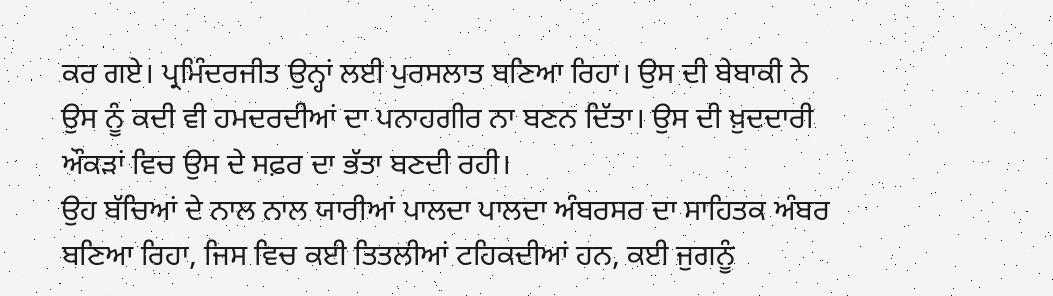ਕਰ ਗਏ। ਪ੍ਰਮਿੰਦਰਜੀਤ ਉਨ੍ਹਾਂ ਲਈ ਪੁਰਸਲਾਤ ਬਣਿਆ ਰਿਹਾ। ਉਸ ਦੀ ਬੇਬਾਕੀ ਨੇ ਉਸ ਨੂੰ ਕਦੀ ਵੀ ਹਮਦਰਦੀਆਂ ਦਾ ਪਨਾਹਗੀਰ ਨਾ ਬਣਨ ਦਿੱਤਾ। ਉਸ ਦੀ ਖ਼ੁਦਦਾਰੀ ਔਕੜਾਂ ਵਿਚ ਉਸ ਦੇ ਸਫ਼ਰ ਦਾ ਭੱਤਾ ਬਣਦੀ ਰਹੀ।
ਉਹ ਬੱਚਿਆਂ ਦੇ ਨਾਲ ਨਾਲ ਯਾਰੀਆਂ ਪਾਲਦਾ ਪਾਲਦਾ ਅੰਬਰਸਰ ਦਾ ਸਾਹਿਤਕ ਅੰਬਰ ਬਣਿਆ ਰਿਹਾ, ਜਿਸ ਵਿਚ ਕਈ ਤਿਤਲੀਆਂ ਟਹਿਕਦੀਆਂ ਹਨ, ਕਈ ਜੁਗਨੂੰ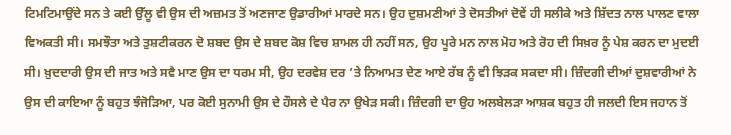ਟਿਮਟਿਮਾਉਂਦੇ ਸਨ ਤੇ ਕਈ ਉੱਲੂ ਵੀ ਉਸ ਦੀ ਅਜ਼ਮਤ ਤੋਂ ਅਣਜਾਣ ਉਡਾਰੀਆਂ ਮਾਰਦੇ ਸਨ। ਉਹ ਦੁਸ਼ਮਣੀਆਂ ਤੇ ਦੋਸਤੀਆਂ ਦੋਵੇਂ ਹੀ ਸਲੀਕੇ ਅਤੇ ਸ਼ਿੱਦਤ ਨਾਲ ਪਾਲਣ ਵਾਲਾ ਵਿਅਕਤੀ ਸੀ। ਸਮਝੌਤਾ ਅਤੇ ਤੁਸ਼ਟੀਕਰਨ ਦੋ ਸ਼ਬਦ ਉਸ ਦੇ ਸ਼ਬਦ ਕੋਸ਼ ਵਿਚ ਸ਼ਾਮਲ ਹੀ ਨਹੀਂ ਸਨ, ਉਹ ਪੂਰੇ ਮਨ ਨਾਲ ਮੋਹ ਅਤੇ ਰੋਹ ਦੀ ਸਿਖ਼ਰ ਨੂੰ ਪੇਸ਼ ਕਰਨ ਦਾ ਮੁਦਈ ਸੀ। ਖ਼ੁਦਦਾਰੀ ਉਸ ਦੀ ਜਾਤ ਅਤੇ ਸਵੈ ਮਾਣ ਉਸ ਦਾ ਧਰਮ ਸੀ, ਉਹ ਦਰਵੇਸ਼ ਦਰ ’ਤੇ ਨਿਆਮਤ ਦੇਣ ਆਏ ਰੱਬ ਨੂੰ ਵੀ ਝਿੜਕ ਸਕਦਾ ਸੀ। ਜ਼ਿੰਦਗੀ ਦੀਆਂ ਦੁਸ਼ਵਾਰੀਆਂ ਨੇ ਉਸ ਦੀ ਕਾਇਆ ਨੂੰ ਬਹੁਤ ਝੰਜੋੜਿਆ, ਪਰ ਕੋਈ ਸੁਨਾਮੀ ਉਸ ਦੇ ਹੌਸਲੇ ਦੇ ਪੈਰ ਨਾ ਉਖੇੜ ਸਕੀ। ਜ਼ਿੰਦਗੀ ਦਾ ਉਹ ਅਲਬੇਲੜਾ ਆਸ਼ਕ ਬਹੁਤ ਹੀ ਜਲਦੀ ਇਸ ਜਹਾਨ ਤੋਂ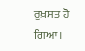ਰੁਖ਼ਸਤ ਹੋ ਗਿਆ।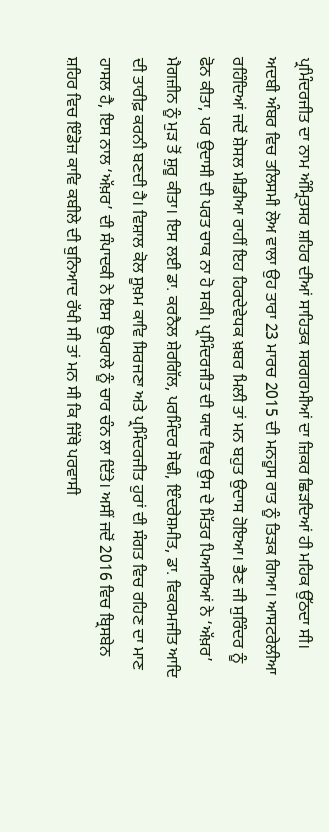ਪ੍ਰਮਿੰਦਰਜੀਤ ਦਾ ਨਾਮ ਅੰਮ੍ਰਿਤਸਰ ਸ਼ਹਿਰ ਦੀਆਂ ਸਾਹਿਤਕ ਸਰਗਰਮੀਆਂ ਦਾ ਜ਼ਿਕਰ ਛਿੜਦਿਆਂ ਹੀ ਮਹਿਕ ਉੱਠਦਾ ਸੀ। ਅਦਬੀ ਅੰਬਰ ਵਿਚ ਤਲਿਸਮੀ ਲੋਅ ਵਾਲਾ ਉਹ ਤਾਰਾ 23 ਮਾਰਚ 2015 ਦੀ ਮਨਹੂਸ ਰਾਤ ਨੂੰ ਤਿੜਕ ਗਿਆ। ਆਸਟਰੇਲੀਆ ਰਹਿੰਦਿਆਂ ਜਦੋਂ ਸ਼ੋਸਲ ਮੀਡੀਆ ਰਾਹੀਂ ਇਹ ਹਿਰਦੇਵੇਧਕ ਖ਼ਬਰ ਮਿਲੀ ਤਾਂ ਮਨ ਬਹੁਤ ਉਦਾਸ ਹੋਇਆ। ਭੈਣ ਜੀ ਸੁਰਿੰਦਰ ਨੂੰ ਫੋਨ ਕੀਤਾ, ਪਰ ਉਦਾਸੀ ਦੀ ਪਰਤ ਚਾਕ ਨਾ ਹੋ ਸਕੀ। ਪ੍ਰਮਿੰਦਰਜੀਤ ਦੀ ਯਾਦ ਵਿਚ ਉਸ ਦੇ ਮਿੱਤਰ ਪਿਆਰਿਆਂ ਨੇ ‘ਅੱਖ਼ਰ’ ਮੈਗਜ਼ੀਨ ਨੂੰ ਮੁੜ ਤੋਂ ਸ਼ੁਰੂ ਕੀਤਾ। ਇਸ ਲਈ ਡਾ. ਕਰਨੈਲ ਸ਼ੇਰਗਿੱਲ, ਪਰਮਿੰਦਰ ਸੋਢੀ, ਇੰਦਰੇਸ਼ਮੀਤ, ਡਾ. ਵਿਕਰਮਜੀਤ ਆਦਿ ਦੀ ਤਾਰੀਫ਼ ਕਰਨੀ ਬਣਦੀ ਹੈ। ਵਿਸ਼ਾਲ ਕੋਲ ਸੂਖ਼ਮ ਕਾਵਿ ਸਿਰਜਣਾ ਅਤੇ ਪ੍ਰਮਿੰਦਰਜੀਤ ਹੁਰਾਂ ਦੀ ਸੰਗਤ ਵਿਚ ਰਹਿਣ ਦਾ ਮਾਣ ਹਾਸਲ ਹੈ, ਇਸ ਨਾਲ ‘ਅੱਖ਼ਰ’ ਦੀ ਸੰਪਾਦਕੀ ਨੇ ਇਸ ਉਪਰਾਲੇ ਨੂੰ ਚਾਰ ਚੰਨ ਲਾ ਦਿੱਤੇ। ਅਸੀਂ ਜਦੋਂ 2016 ਵਿਚ ਬ੍ਰਿਸਬੇਨ ਸ਼ਹਿਰ ਵਿਚ ਇੰਡੋਜ਼ ਕਾਵਿ ਕਬੀਲੇ ਦੀ ਬੁਨਿਆਦ ਰੱਖੀ ਸੀ ਤਾਂ ਮਨ ਸੀ ਕਿ ਜਿੱਥੇ ਪਰਵਾਸੀ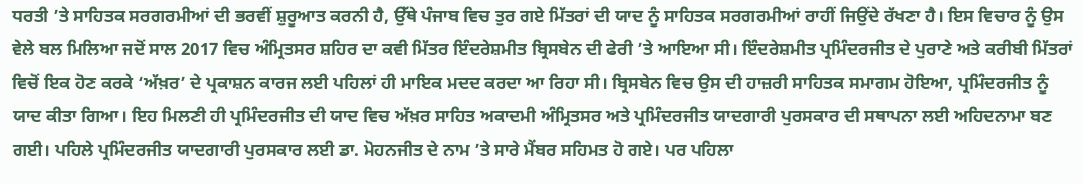ਧਰਤੀ ’ਤੇ ਸਾਹਿਤਕ ਸਰਗਰਮੀਆਂ ਦੀ ਭਰਵੀਂ ਸ਼ੁਰੂਆਤ ਕਰਨੀ ਹੈ, ਉੱਥੇ ਪੰਜਾਬ ਵਿਚ ਤੁਰ ਗਏ ਮਿੱਤਰਾਂ ਦੀ ਯਾਦ ਨੂੰ ਸਾਹਿਤਕ ਸਰਗਰਮੀਆਂ ਰਾਹੀਂ ਜਿਉਂਦੇ ਰੱਖਣਾ ਹੈ। ਇਸ ਵਿਚਾਰ ਨੂੰ ਉਸ ਵੇਲੇ ਬਲ ਮਿਲਿਆ ਜਦੋਂ ਸਾਲ 2017 ਵਿਚ ਅੰਮ੍ਰਿਤਸਰ ਸ਼ਹਿਰ ਦਾ ਕਵੀ ਮਿੱਤਰ ਇੰਦਰੇਸ਼ਮੀਤ ਬ੍ਰਿਸਬੇਨ ਦੀ ਫੇਰੀ ’ਤੇ ਆਇਆ ਸੀ। ਇੰਦਰੇਸ਼ਮੀਤ ਪ੍ਰਮਿੰਦਰਜੀਤ ਦੇ ਪੁਰਾਣੇ ਅਤੇ ਕਰੀਬੀ ਮਿੱਤਰਾਂ ਵਿਚੋਂ ਇਕ ਹੋਣ ਕਰਕੇ ‘ਅੱਖ਼ਰ’ ਦੇ ਪ੍ਰਕਾਸ਼ਨ ਕਾਰਜ ਲਈ ਪਹਿਲਾਂ ਹੀ ਮਾਇਕ ਮਦਦ ਕਰਦਾ ਆ ਰਿਹਾ ਸੀ। ਬ੍ਰਿਸਬੇਨ ਵਿਚ ਉਸ ਦੀ ਹਾਜ਼ਰੀ ਸਾਹਿਤਕ ਸਮਾਗਮ ਹੋਇਆ, ਪ੍ਰਮਿੰਦਰਜੀਤ ਨੂੰ ਯਾਦ ਕੀਤਾ ਗਿਆ। ਇਹ ਮਿਲਣੀ ਹੀ ਪ੍ਰਮਿੰਦਰਜੀਤ ਦੀ ਯਾਦ ਵਿਚ ਅੱਖ਼ਰ ਸਾਹਿਤ ਅਕਾਦਮੀ ਅੰਮ੍ਰਿਤਸਰ ਅਤੇ ਪ੍ਰਮਿੰਦਰਜੀਤ ਯਾਦਗਾਰੀ ਪੁਰਸਕਾਰ ਦੀ ਸਥਾਪਨਾ ਲਈ ਅਹਿਦਨਾਮਾ ਬਣ ਗਈ। ਪਹਿਲੇ ਪ੍ਰਮਿੰਦਰਜੀਤ ਯਾਦਗਾਰੀ ਪੁਰਸਕਾਰ ਲਈ ਡਾ. ਮੋਹਨਜੀਤ ਦੇ ਨਾਮ ’ਤੇ ਸਾਰੇ ਮੈਂਬਰ ਸਹਿਮਤ ਹੋ ਗਏ। ਪਰ ਪਹਿਲਾ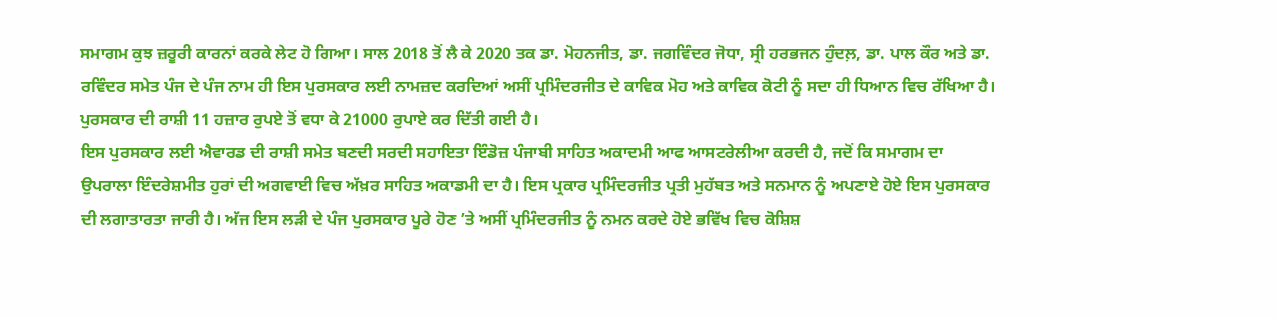ਸਮਾਗਮ ਕੁਝ ਜ਼ਰੂਰੀ ਕਾਰਨਾਂ ਕਰਕੇ ਲੇਟ ਹੋ ਗਿਆ। ਸਾਲ 2018 ਤੋਂ ਲੈ ਕੇ 2020 ਤਕ ਡਾ. ਮੋਹਨਜੀਤ, ਡਾ. ਜਗਵਿੰਦਰ ਜੋਧਾ, ਸ੍ਰੀ ਹਰਭਜਨ ਹੁੰਦਲ਼, ਡਾ. ਪਾਲ ਕੌਰ ਅਤੇ ਡਾ. ਰਵਿੰਦਰ ਸਮੇਤ ਪੰਜ ਦੇ ਪੰਜ ਨਾਮ ਹੀ ਇਸ ਪੁਰਸਕਾਰ ਲਈ ਨਾਮਜ਼ਦ ਕਰਦਿਆਂ ਅਸੀਂ ਪ੍ਰਮਿੰਦਰਜੀਤ ਦੇ ਕਾਵਿਕ ਮੋਹ ਅਤੇ ਕਾਵਿਕ ਕੋਟੀ ਨੂੰ ਸਦਾ ਹੀ ਧਿਆਨ ਵਿਚ ਰੱਖਿਆ ਹੈ। ਪੁਰਸਕਾਰ ਦੀ ਰਾਸ਼ੀ 11 ਹਜ਼ਾਰ ਰੁਪਏ ਤੋਂ ਵਧਾ ਕੇ 21000 ਰੁਪਾਏ ਕਰ ਦਿੱਤੀ ਗਈ ਹੈ।
ਇਸ ਪੁਰਸਕਾਰ ਲਈ ਐਵਾਰਡ ਦੀ ਰਾਸ਼ੀ ਸਮੇਤ ਬਣਦੀ ਸਰਦੀ ਸਹਾਇਤਾ ਇੰਡੋਜ਼ ਪੰਜਾਬੀ ਸਾਹਿਤ ਅਕਾਦਮੀ ਆਫ ਆਸਟਰੇਲੀਆ ਕਰਦੀ ਹੈ, ਜਦੋਂ ਕਿ ਸਮਾਗਮ ਦਾ ਉਪਰਾਲਾ ਇੰਦਰੇਸ਼ਮੀਤ ਹੁਰਾਂ ਦੀ ਅਗਵਾਈ ਵਿਚ ਅੱਖ਼ਰ ਸਾਹਿਤ ਅਕਾਡਮੀ ਦਾ ਹੈ। ਇਸ ਪ੍ਰਕਾਰ ਪ੍ਰਮਿੰਦਰਜੀਤ ਪ੍ਰਤੀ ਮੁਹੱਬਤ ਅਤੇ ਸਨਮਾਨ ਨੂੰ ਅਪਣਾਏ ਹੋਏ ਇਸ ਪੁਰਸਕਾਰ ਦੀ ਲਗਾਤਾਰਤਾ ਜਾਰੀ ਹੈ। ਅੱਜ ਇਸ ਲੜੀ ਦੇ ਪੰਜ ਪੁਰਸਕਾਰ ਪੂਰੇ ਹੋਣ ’ਤੇ ਅਸੀਂ ਪ੍ਰਮਿੰਦਰਜੀਤ ਨੂੰ ਨਮਨ ਕਰਦੇ ਹੋਏ ਭਵਿੱਖ ਵਿਚ ਕੋਸ਼ਿਸ਼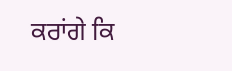ਕਰਾਂਗੇ ਕਿ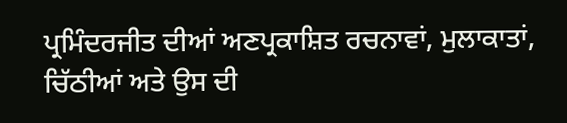ਪ੍ਰਮਿੰਦਰਜੀਤ ਦੀਆਂ ਅਣਪ੍ਰਕਾਸ਼ਿਤ ਰਚਨਾਵਾਂ, ਮੁਲਾਕਾਤਾਂ, ਚਿੱਠੀਆਂ ਅਤੇ ਉਸ ਦੀ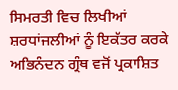ਸਿਮਰਤੀ ਵਿਚ ਲਿਖੀਆਂ ਸ਼ਰਧਾਂਜਲੀਆਂ ਨੂੰ ਇਕੱਤਰ ਕਰਕੇ ਅਭਿਨੰਦਨ ਗ੍ਰੰਥ ਵਜੋਂ ਪ੍ਰਕਾਸ਼ਿਤ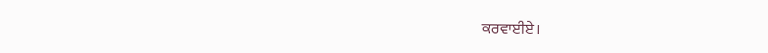ਕਰਵਾਈਏ।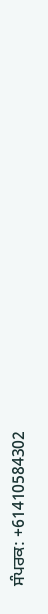ਸੰਪਰਕ: +61410584302